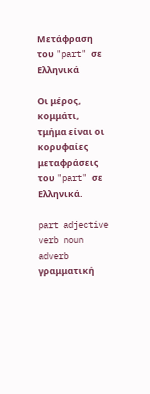Μετάφραση του "part" σε Ελληνικά

Οι μέρος, κομμάτι, τμήμα είναι οι κορυφαίες μεταφράσεις του "part" σε Ελληνικά.

part adjective verb noun adverb γραμματική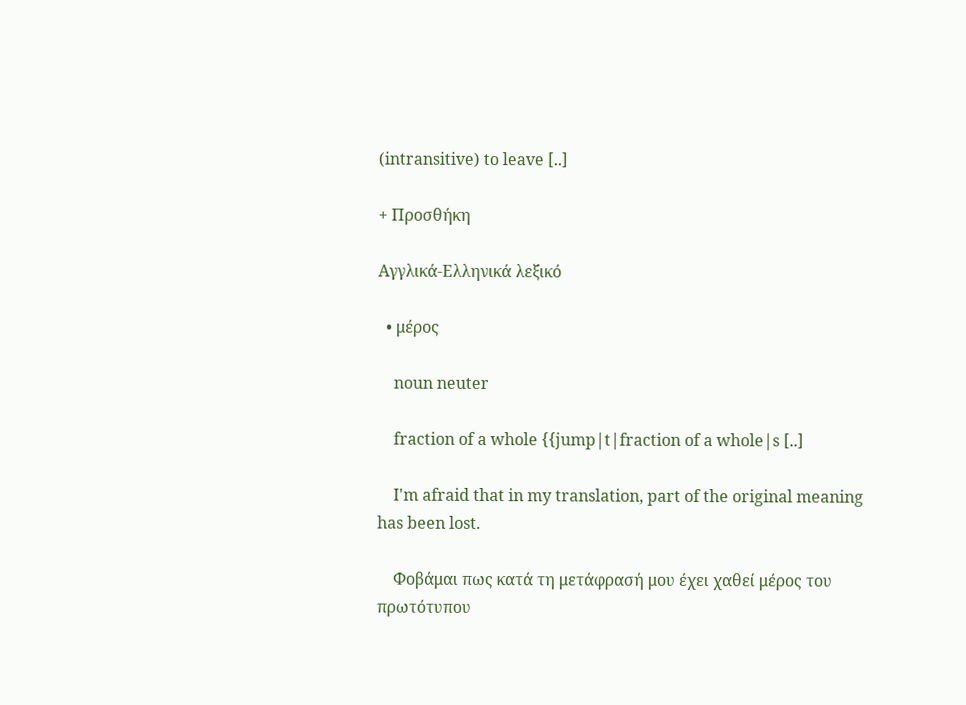(intransitive) to leave [..]

+ Προσθήκη

Αγγλικά-Ελληνικά λεξικό

  • μέρος

    noun neuter

    fraction of a whole {{jump|t|fraction of a whole|s [..]

    I'm afraid that in my translation, part of the original meaning has been lost.

    Φοβάμαι πως κατά τη μετάφρασή μου έχει χαθεί μέρος του πρωτότυπου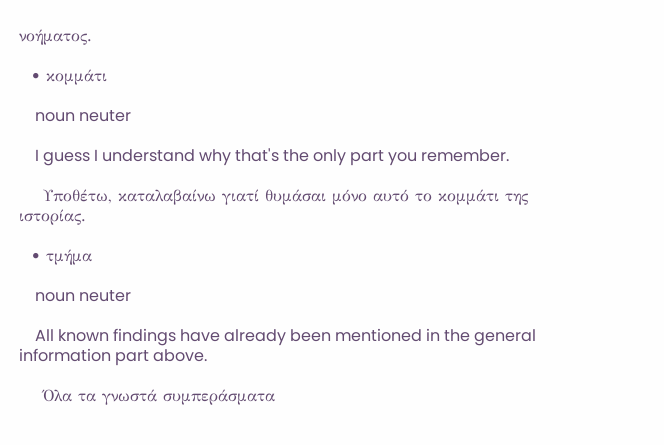νοήματος.

  • κομμάτι

    noun neuter

    I guess I understand why that's the only part you remember.

    Υποθέτω, καταλαβαίνω γιατί θυμάσαι μόνο αυτό το κομμάτι της ιστορίας.

  • τμήμα

    noun neuter

    All known findings have already been mentioned in the general information part above.

    Όλα τα γνωστά συμπεράσματα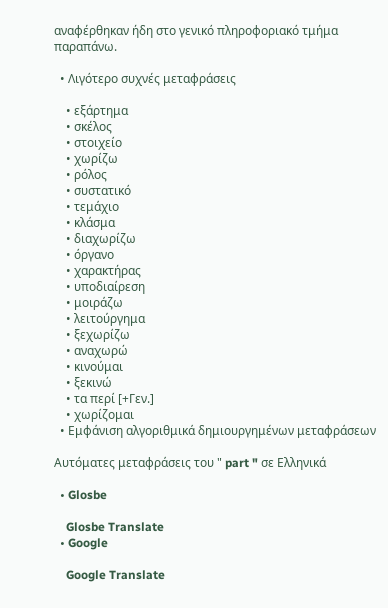αναφέρθηκαν ήδη στο γενικό πληροφοριακό τμήμα παραπάνω.

  • Λιγότερο συχνές μεταφράσεις

    • εξάρτημα
    • σκέλος
    • στοιχείο
    • χωρίζω
    • ρόλος
    • συστατικό
    • τεμάχιο
    • κλάσμα
    • διαχωρίζω
    • όργανο
    • χαρακτήρας
    • υποδιαίρεση
    • μοιράζω
    • λειτούργημα
    • ξεχωρίζω
    • αναχωρώ
    • κινούμαι
    • ξεκινώ
    • τα περί [+Γεν.]
    • χωρίζομαι
  • Εμφάνιση αλγοριθμικά δημιουργημένων μεταφράσεων

Αυτόματες μεταφράσεις του " part " σε Ελληνικά

  • Glosbe

    Glosbe Translate
  • Google

    Google Translate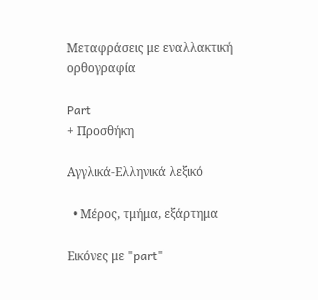Μεταφράσεις με εναλλακτική ορθογραφία

Part
+ Προσθήκη

Αγγλικά-Ελληνικά λεξικό

  • Μέρος, τμήμα, εξάρτημα

Εικόνες με "part"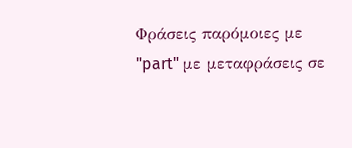Φράσεις παρόμοιες με "part" με μεταφράσεις σε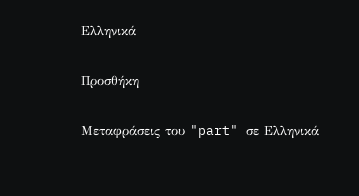Ελληνικά

Προσθήκη

Μεταφράσεις του "part" σε Ελληνικά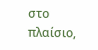στο πλαίσιο,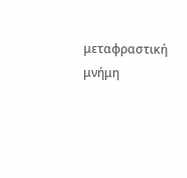μεταφραστική μνήμη